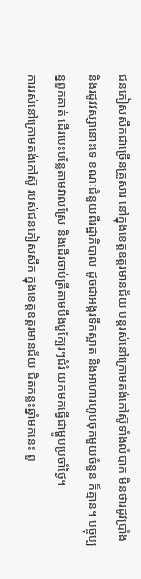ជនភៀសសឹកជាច្រើនគ្រួសារ នៅក្នុងខេត្តឧត្តរមានជ័យ បន្តរស់នៅក្រោមតង់កៅស៊ូទាំងលំបាក មិនថារដូវប្រាំង និងរដូវវស្សានោះទេ ខណៈជំនួយពីរដ្ឋាភិបាល ដូចជាអង្ករទឹកស្អាត និងអាហារហូបចុកមួយចំនួន ក៏គ្មាន។ បច្ចុប្បន្នពួកគាត់ ដើរបេះបន្លែតាមវាលស្រែ និងដើរចាប់ត្រីតាមបឹងបួក្បែរៗជំរំ យកមកធ្វើជាម្ហូបប្រចាំថ្ងៃ។
ការរស់នៅក្រោមតង់កៅស៊ូ របស់ជនភៀសសឹក ក្នុងខេត្តឧត្តរមានជ័យ ជិតកន្លះឆ្នាំមកនេះ ពួ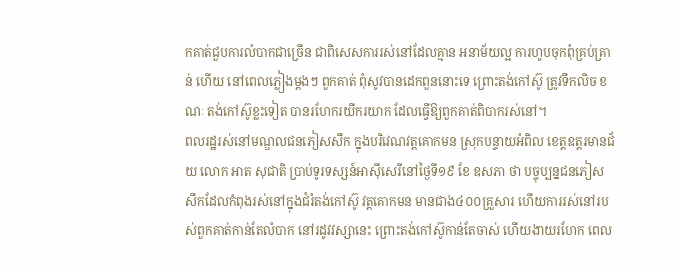កគាត់ជួបការលំបាកជាច្រើន ជាពិសេសការរស់នៅដែលគ្មាន អនាម័យល្អ ការហូបចុកពុំគ្រប់គ្រាន់ ហើយ នៅពេលភ្លៀងម្ដងៗ ពួកគាត់ ពុំសូវបានដេកពួននោះទេ ព្រោះតង់កៅស៊ូ ត្រូវទឹកលិច ខណៈ តង់កៅស៊ូខ្លះទៀត បានរហែករយីករយាក ដែលធ្វើឱ្យពួកគាត់ពិបាករស់នៅ។
ពលរដ្ឋរស់នៅមណ្ឌលជនភៀសសឹក ក្នុងបរិវេណវត្តគោកមន ស្រុកបន្ទាយអំពិល ខេត្តឧត្តរមានជ័យ លោក អាត សុជាតិ ប្រាប់ទូរទស្សន៍អាស៊ីសេរីនៅថ្ងៃទី១៩ ខែ ឧសភា ថា បច្ចុប្បន្នជនភៀសសឹកដែលកំពុងរស់នៅក្នុងជំរំតង់កៅស៊ូ វត្តគោកមន មានជាង៤០០គ្រួសារ ហើយការរស់នៅរបស់ពួកគាត់កាន់តែលំបាក នៅរដូវវស្សានេះ ព្រោះតង់កៅស៊ូកាន់តែចាស់ ហើយងាយរហែក ពេល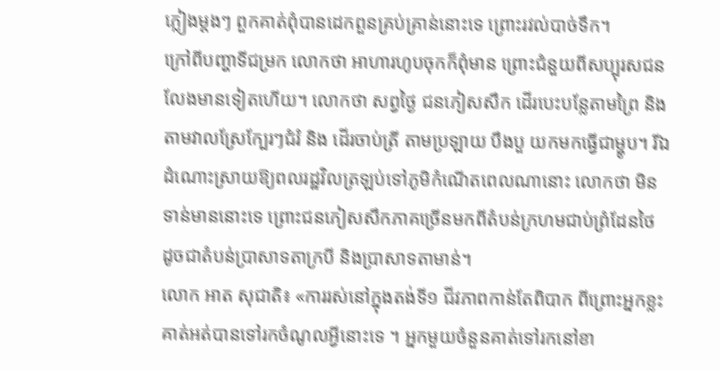ភ្លៀងម្ដងៗ ពួកគាត់ពុំបានដេកពួនគ្រប់គ្រាន់នោះទេ ព្រោះរវល់បាច់ទឹក។
ក្រៅពីបញ្ហាទីជម្រក លោកថា អាហារហូបចុកក៏ពុំមាន ព្រោះជំនួយពីសប្បុរសជនលែងមានទៀតហើយ។ លោកថា សព្វថ្ងៃ ជនភៀសសឹក ដើរបេះបន្លែតាមព្រៃ និងតាមវាលស្រែក្បែរៗជំរំ និង ដើរចាប់ត្រី តាមប្រឡាយ បឹងបួ យកមកធ្វើជាម្ហូប។ រីឯ ដំណោះស្រាយឱ្យពលរដ្ឋវិលត្រឡប់ទៅភូមិកំណើតពេលណានោះ លោកថា មិនទាន់មាននោះទេ ព្រោះជនភៀសសឹកភាគច្រើនមកពីតំបន់ក្រហមជាប់ព្រំដែនថៃ ដូចជាតំបន់ប្រាសាទតាក្របី និងប្រាសាទតាមាន់។
លោក អាត សុជាតិ៖ «ការរស់នៅក្នុងតង់ទី១ ជីវភាពកាន់តែពិបាក ពីព្រោះអ្នកខ្លះគាត់អត់បានទៅរកចំណូលអ្វីនោះទេ ។ អ្នកមួយចំនួនគាត់ទៅរកនៅខា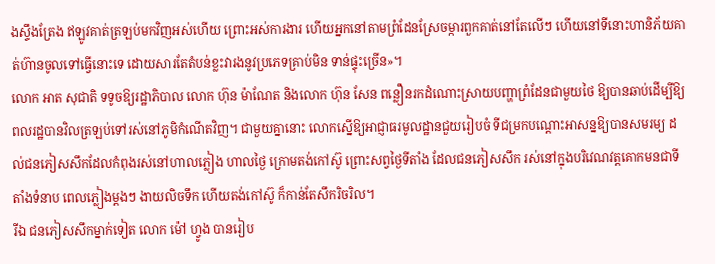ងស្ទឹងត្រែង ឥឡូវគាត់ត្រឡប់មកវិញអស់ហើយ ព្រោះអស់ការងារ ហើយអ្នកនៅតាមព្រំដែនស្រែចម្ការពួកគាត់នៅតែលើៗ ហើយនៅទីនោះហានិភ័យគាត់ហ៊ានចូលទៅធ្វើនោះទេ ដោយសារតែតំបន់ខ្លះវារងនូវប្រភេទគ្រាប់មិន ទាន់ផ្ទុះច្រើន»។
លោក អាត សុជាតិ ទទូចឱ្យរដ្ឋាភិបាល លោក ហ៊ុន ម៉ាណែត និងលោក ហ៊ុន សែន ពន្លឿនរកដំណោះស្រាយបញ្ហាព្រំដែនជាមួយថៃ ឱ្យបានឆាប់ដើម្បីឱ្យពលរដ្ឋបានវិលត្រឡប់ទៅរស់នៅភូមិកំណើតវិញ។ ជាមួយគ្នានោះ លោកស្នើឱ្យអាជ្ញាធរមូលដ្ឋានជួយរៀបចំ ទីជម្រកបណ្ដោះអាសន្នឱ្យបានសមរម្យ ដល់ជនភៀសសឹកដែលកំពុងរស់នៅហាលភ្លៀង ហាលថ្ងៃ ក្រោមតង់កៅស៊ូ ព្រោះសព្វថ្ងៃទីតាំង ដែលជនភៀសសឹក រស់នៅក្នុងបរិវេណវត្តគោកមនជាទីតាំងទំនាប ពេលភ្លៀងម្ដងៗ ងាយលិចទឹក ហើយតង់កៅស៊ូ ក៏កាន់តែសឹករិចរិល។
រីឯ ជនភៀសសឹកម្នាក់ទៀត លោក ម៉ៅ ហ្វូង បានរៀប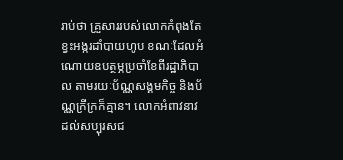រាប់ថា គ្រួសាររបស់លោកកំពុងតែខ្វះអង្ករដាំបាយហូប ខណៈដែលអំណោយឧបត្ថម្ភប្រចាំខែពីរដ្ឋាភិបាល តាមរយៈប័ណ្ណសង្គមកិច្ច និងប័ណ្ណក្រីក្រក៏គ្មាន។ លោកអំពាវនាវ ដល់សប្បុរសជ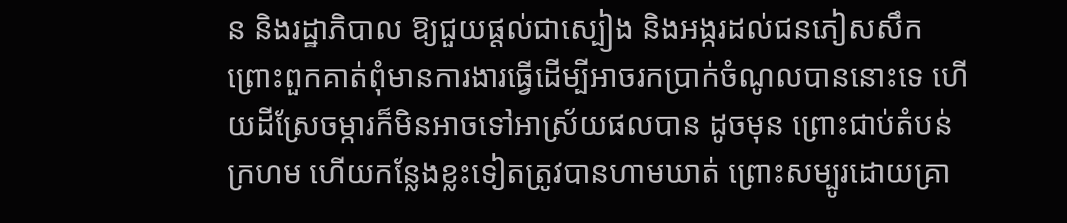ន និងរដ្ឋាភិបាល ឱ្យជួយផ្ដល់ជាស្បៀង និងអង្ករដល់ជនភៀសសឹក ព្រោះពួកគាត់ពុំមានការងារធ្វើដើម្បីអាចរកប្រាក់ចំណូលបាននោះទេ ហើយដីស្រែចម្ការក៏មិនអាចទៅអាស្រ័យផលបាន ដូចមុន ព្រោះជាប់តំបន់ក្រហម ហើយកន្លែងខ្លះទៀតត្រូវបានហាមឃាត់ ព្រោះសម្បូរដោយគ្រា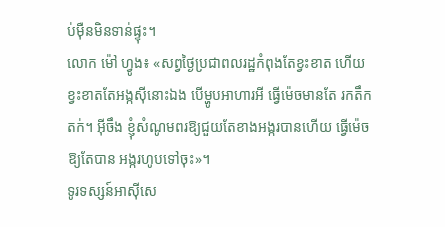ប់ម៉ឺនមិនទាន់ផ្ទុះ។
លោក ម៉ៅ ហ្វូង៖ «សព្វថ្ងៃប្រជាពលរដ្ឋកំពុងតែខ្វះខាត ហើយខ្វះខាតតែអង្កស៊ីនោះឯង បើម្ហូបអាហារអី ធ្វើម៉េចមានតែ រកតឹកតក់។ អ៊ីចឹង ខ្ញុំសំណូមពរឱ្យជួយតែខាងអង្ករបានហើយ ធ្វើម៉េចឱ្យតែបាន អង្ករហូបទៅចុះ»។
ទូរទស្សន៍អាស៊ីសេ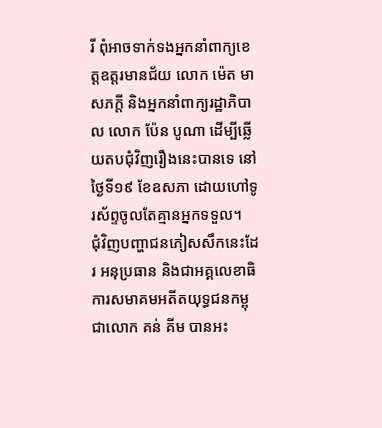រី ពុំអាចទាក់ទងអ្នកនាំពាក្យខេត្តឧត្តរមានជ័យ លោក ម៉េត មាសភក្តី និងអ្នកនាំពាក្យរដ្ឋាភិបាល លោក ប៉ែន បូណា ដើម្បីឆ្លើយតបជុំវិញរឿងនេះបានទេ នៅថ្ងៃទី១៩ ខែឧសភា ដោយហៅទូរស័ព្ទចូលតែគ្មានអ្នកទទួល។
ជុំវិញបញ្ហាជនភៀសសឹកនេះដែរ អនុប្រធាន និងជាអគ្គលេខាធិការសមាគមអតីតយុទ្ធជនកម្ពុជាលោក គន់ គីម បានអះ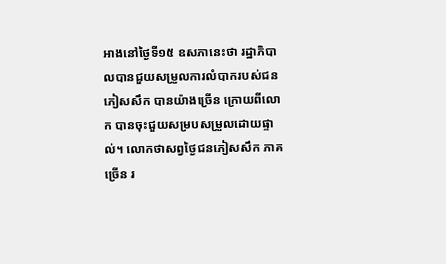អាងនៅថ្ងៃទី១៥ ឧសភានេះថា រដ្ឋាភិបាលបានជួយសម្រួលការលំបាករបស់ជនភៀសសឹក បានយ៉ាងច្រើន ក្រោយពីលោក បានចុះជួយសម្របសម្រួលដោយផ្ទាល់។ លោកថាសព្វថ្ងៃជនភៀសសឹក ភាគច្រើន រ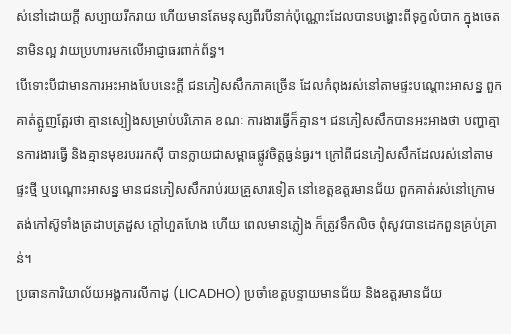ស់នៅដោយក្ដី សប្បាយរីករាយ ហើយមានតែមនុស្សពីរបីនាក់ប៉ុណ្ណោះដែលបានបង្ហោះពីទុក្ខលំបាក ក្នុងចេតនាមិនល្អ វាយប្រហារមកលើអាជ្ញាធរពាក់ព័ន្ធ។
បើទោះបីជាមានការអះអាងបែបនេះក្ដី ជនភៀសសឹកភាគច្រើន ដែលកំពុងរស់នៅតាមផ្ទះបណ្ដោះអាសន្ន ពួកគាត់ត្អូញត្អែរថា គ្មានស្បៀងសម្រាប់បរិភោគ ខណៈ ការងារធ្វើក៏គ្មាន។ ជនភៀសសឹកបានអះអាងថា បញ្ហាគ្មានការងារធ្វើ និងគ្មានមុខរបររកស៊ី បានក្លាយជាសម្ពាធផ្លូវចិត្តធ្ងន់ធ្ងរ។ ក្រៅពីជនភៀសសឹកដែលរស់នៅតាមផ្ទះថ្មី ឬបណ្ដោះអាសន្ន មានជនភៀសសឹករាប់រយគ្រួសារទៀត នៅខេត្តឧត្តរមានជ័យ ពួកគាត់រស់នៅក្រោមតង់កៅស៊ូទាំងត្រដាបត្រដួស ក្ដៅហួតហែង ហើយ ពេលមានភ្លៀង ក៏ត្រូវទឹកលិច ពុំសូវបានដេកពួនគ្រប់គ្រាន់។
ប្រធានការិយាល័យអង្គការលីកាដូ (LICADHO) ប្រចាំខេត្តបន្ទាយមានជ័យ និងឧត្តរមានជ័យ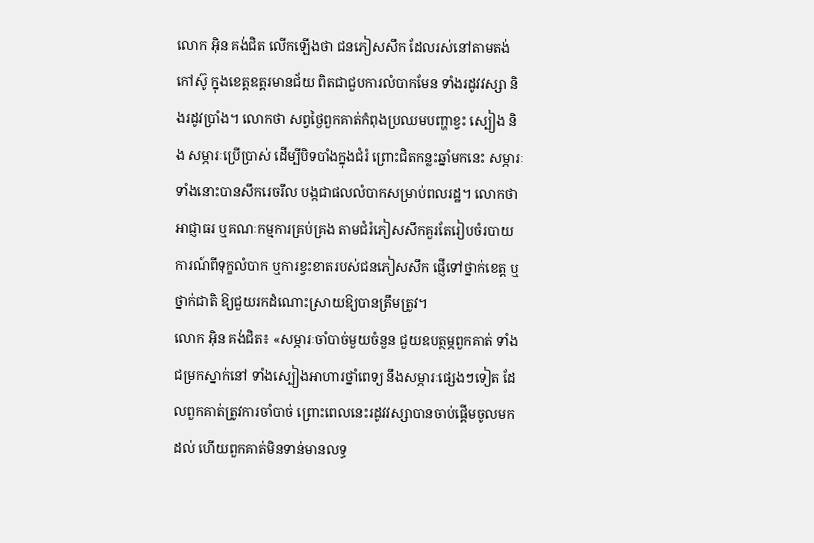លោក អ៊ិន គង់ជិត លើកឡើងថា ជនភៀសសឹក ដែលរស់នៅតាមតង់កៅស៊ូ ក្នុងខេត្តឧត្តរមានជ័យ ពិតជាជួបការលំបាកមែន ទាំងរដូវវស្សា និងរដូវប្រាំង។ លោកថា សព្វថ្ងៃពួកគាត់កំពុងប្រឈមបញ្ហាខ្វះ ស្បៀង និង សម្ភារៈប្រើប្រាស់ ដើម្បីបិទបាំងក្នុងជំរំ ព្រោះជិតកន្លះឆ្នាំមកនេះ សម្ភារៈទាំងនោះបានសឹករេចរឹល បង្កជាផលលំបាកសម្រាប់ពលរដ្ឋ។ លោកថា អាជ្ញាធរ ឬគណៈកម្មការគ្រប់គ្រង តាមជំរំភៀសសឹកគួរតែរៀបចំរបាយការណ៍ពីទុក្ខលំបាក ឬការខ្វះខាតរបស់ជនភៀសសឹក ផ្ញើទៅថ្នាក់ខេត្ត ឬថ្នាក់ជាតិ ឱ្យជួយរកដំណោះស្រាយឱ្យបានត្រឹមត្រូវ។
លោក អ៊ិន គង់ជិត៖ «សម្ភារៈចាំបាច់មួយចំនួន ជួយឧបត្ថម្ភពួកគាត់ ទាំងជម្រកស្នាក់នៅ ទាំងស្បៀងអាហារថ្នាំពេទ្យ នឹងសម្ភារៈផ្សេងៗទៀត ដែលពួកគាត់ត្រូវការចាំបាច់ ព្រោះពេលនេះរដូវវស្សាបានចាប់ផ្ដើមចូលមកដល់ ហើយពួកគាត់មិនទាន់មានលទ្ធ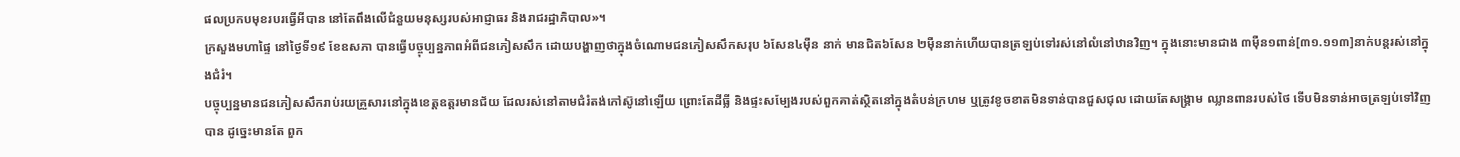ផលប្រកបមុខរបរធ្វើអីបាន នៅតែពឹងលើជំនួយមនុស្សរបស់អាជ្ញាធរ និងរាជរដ្ឋាភិបាល»។
ក្រសួងមហាផ្ទៃ នៅថ្ងៃទី១៩ ខែឧសភា បានធ្វើបច្ចុប្បន្នភាពអំពីជនភៀសសឹក ដោយបង្ហាញថាក្នុងចំណោមជនភៀសសឹកសរុប ៦សែន៤ម៉ឺន នាក់ មានជិត៦សែន ២ម៉ឺននាក់ហើយបានត្រឡប់ទៅរស់នៅលំនៅឋានវិញ។ ក្នុងនោះមានជាង ៣ម៉ឺន១ពាន់[៣១.១១៣]នាក់បន្តរស់នៅក្នុងជំរំ។
បច្ចុប្បន្នមានជនភៀសសឹករាប់រយគ្រួសារនៅក្នុងខេត្តឧត្តរមានជ័យ ដែលរស់នៅតាមជំរំតង់កៅស៊ូនៅឡើយ ព្រោះតែដីធ្លី និងផ្ទះសម្បែងរបស់ពួកគាត់ស្ថិតនៅក្នុងតំបន់ក្រហម ឬត្រូវខូចខាតមិនទាន់បានជួសជុល ដោយតែសង្គ្រាម ឈ្លានពានរបស់ថៃ ទើបមិនទាន់អាចត្រឡប់ទៅវិញបាន ដូច្នេះមានតែ ពួក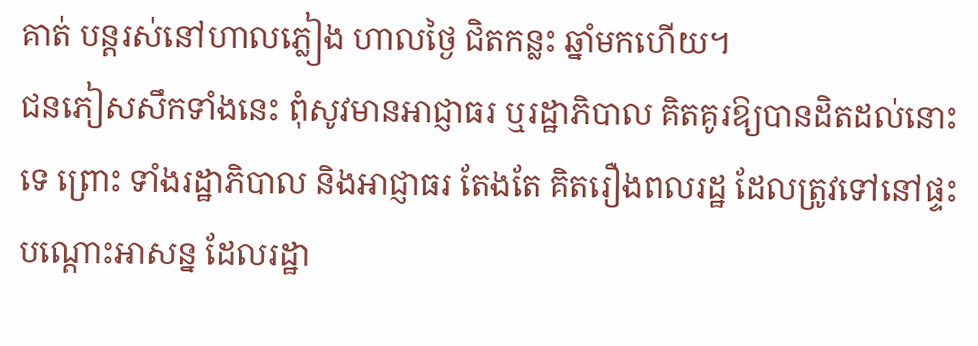គាត់ បន្តរស់នៅហាលភ្លៀង ហាលថ្ងៃ ជិតកន្លះ ឆ្នាំមកហើយ។
ជនភៀសសឹកទាំងនេះ ពុំសូវមានអាជ្ញាធរ ឬរដ្ឋាភិបាល គិតគូរឱ្យបានដិតដល់នោះទេ ព្រោះ ទាំងរដ្ឋាភិបាល និងអាជ្ញាធរ តែងតែ គិតរឿងពលរដ្ឋ ដែលត្រូវទៅនៅផ្ទះបណ្ដោះអាសន្ន ដែលរដ្ឋា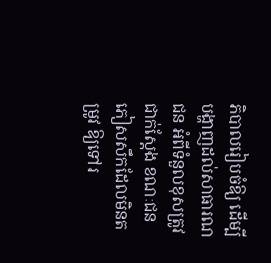ភិបាលរៀបចំឱ្យ ដើម្បីបង្ហាញដល់សាធារណជន អំពីទំនួលខុសត្រូវជាក់ស្ដែង ខណៈជនភៀសសឹកដែលមិនតម្រូវ ឱ្យទៅរ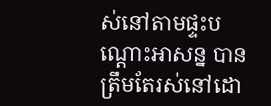ស់នៅតាមផ្ទះបណ្ដោះអាសន្ន បានត្រឹមតែរស់នៅដោ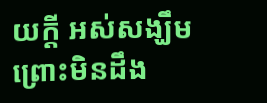យក្ដី អស់សង្ឃឹម ព្រោះមិនដឹង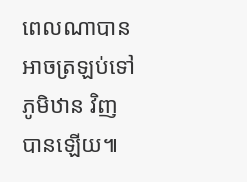ពេលណាបានអាចត្រឡប់ទៅភូមិឋាន វិញបានឡើយ៕